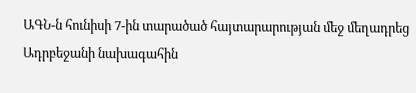ԱԳՆ-ն հունիսի 7-ին տարածած հայտարարության մեջ մեղադրեց Ադրբեջանի նախագահին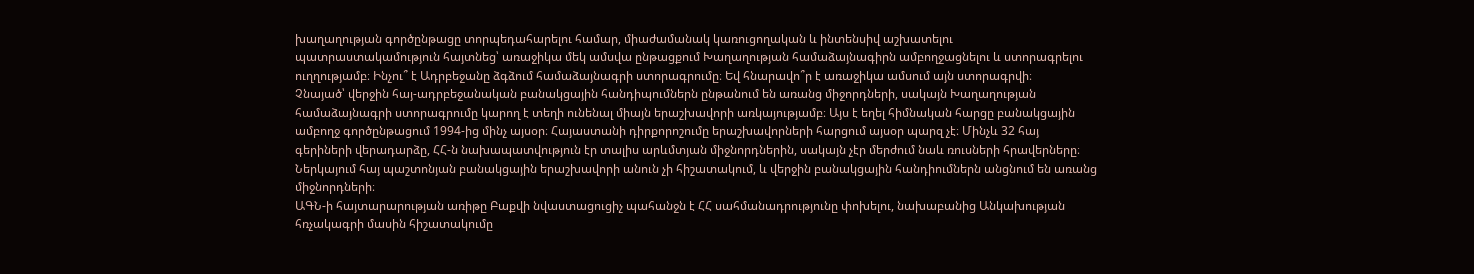խաղաղության գործընթացը տորպեդահարելու համար, միաժամանակ կառուցողական և ինտենսիվ աշխատելու պատրաստակամություն հայտնեց՝ առաջիկա մեկ ամսվա ընթացքում Խաղաղության համաձայնագիրն ամբողջացնելու և ստորագրելու ուղղությամբ։ Ինչու՞ է Ադրբեջանը ձգձում համաձայնագրի ստորագրումը։ Եվ հնարավո՞ր է առաջիկա ամսում այն ստորագրվի։
Չնայած՝ վերջին հայ-ադրբեջանական բանակցային հանդիպումներն ընթանում են առանց միջորդների, սակայն Խաղաղության համաձայնագրի ստորագրումը կարող է տեղի ունենալ միայն երաշխավորի առկայությամբ։ Այս է եղել հիմնական հարցը բանակցային ամբողջ գործընթացում 1994-ից մինչ այսօր։ Հայաստանի դիրքորոշումը երաշխավորների հարցում այսօր պարզ չէ։ Մինչև 32 հայ գերիների վերադարձը, ՀՀ-ն նախապատվություն էր տալիս արևմտյան միջնորդներին, սակայն չէր մերժում նաև ռուսների հրավերները։ Ներկայում հայ պաշտոնյան բանակցային երաշխավորի անուն չի հիշատակում, և վերջին բանակցային հանդիումներն անցնում են առանց միջնորդների։
ԱԳՆ-ի հայտարարության առիթը Բաքվի նվաստացուցիչ պահանջն է ՀՀ սահմանադրությունը փոխելու, նախաբանից Անկախության հռչակագրի մասին հիշատակումը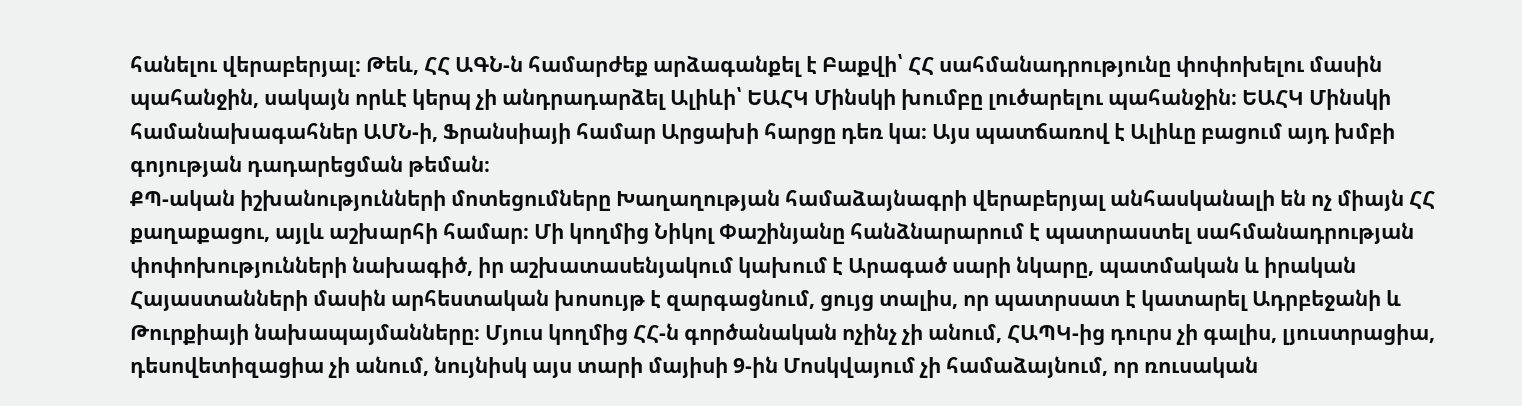հանելու վերաբերյալ։ Թեև, ՀՀ ԱԳՆ-ն համարժեք արձագանքել է Բաքվի՝ ՀՀ սահմանադրությունը փոփոխելու մասին պահանջին, սակայն որևէ կերպ չի անդրադարձել Ալիևի՝ ԵԱՀԿ Մինսկի խումբը լուծարելու պահանջին։ ԵԱՀԿ Մինսկի համանախագահներ ԱՄՆ-ի, Ֆրանսիայի համար Արցախի հարցը դեռ կա։ Այս պատճառով է Ալիևը բացում այդ խմբի գոյության դադարեցման թեման։
ՔՊ-ական իշխանությունների մոտեցումները Խաղաղության համաձայնագրի վերաբերյալ անհասկանալի են ոչ միայն ՀՀ քաղաքացու, այլև աշխարհի համար։ Մի կողմից Նիկոլ Փաշինյանը հանձնարարում է պատրաստել սահմանադրության փոփոխությունների նախագիծ, իր աշխատասենյակում կախում է Արագած սարի նկարը, պատմական և իրական Հայաստանների մասին արհեստական խոսույթ է զարգացնում, ցույց տալիս, որ պատրսատ է կատարել Ադրբեջանի և Թուրքիայի նախապայմանները։ Մյուս կողմից ՀՀ-ն գործանական ոչինչ չի անում, ՀԱՊԿ-ից դուրս չի գալիս, լյուստրացիա, դեսովետիզացիա չի անում, նույնիսկ այս տարի մայիսի 9-ին Մոսկվայում չի համաձայնում, որ ռուսական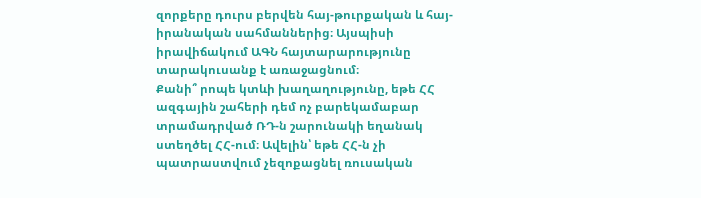զորքերը դուրս բերվեն հայ-թուրքական և հայ-իրանական սահմաններից։ Այսպիսի իրավիճակում ԱԳՆ հայտարարությունը տարակուսանք է առաջացնում։
Քանի՞ րոպե կտևի խաղաղությունը, եթե ՀՀ ազգային շահերի դեմ ոչ բարեկամաբար տրամադրված ՌԴ-ն շարունակի եղանակ ստեղծել ՀՀ-ում։ Ավելին՝ եթե ՀՀ-ն չի պատրաստվում չեզոքացնել ռուսական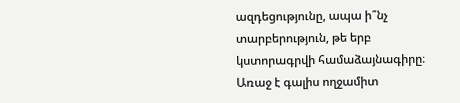ազդեցությունը, ապա ի՞նչ տարբերություն, թե երբ կստորագրվի համաձայնագիրը։ Առաջ է գալիս ողջամիտ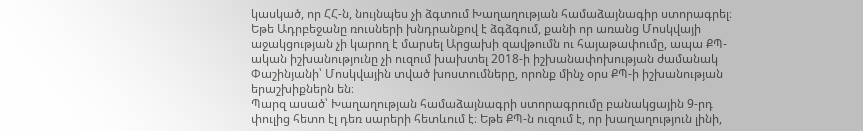կասկած, որ ՀՀ-ն, նույնպես չի ձգտում Խաղաղության համաձայնագիր ստորագրել։ Եթե Ադրբեջանը ռուսների խնդրանքով է ձգձգում, քանի որ առանց Մոսկվայի աջակցության չի կարող է մարսել Արցախի զավթումն ու հայաթափումը, ապա ՔՊ-ական իշխանությունը չի ուզում խախտել 2018-ի իշխանափոխության ժամանակ Փաշինյանի՝ Մոսկվային տված խոստումները, որոնք մինչ օրս ՔՊ-ի իշխանության երաշխիքներն են։
Պարզ ասած՝ Խաղաղության համաձայնագրի ստորագրումը բանակցային 9-րդ փուլից հետո էլ դեռ սարերի հետևում է։ Եթե ՔՊ-ն ուզում է, որ խաղաղություն լինի,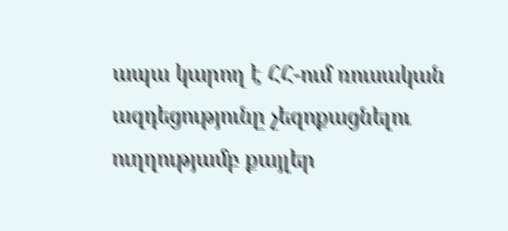ապա կարող է ՀՀ-ում ռուսական ազդեցությունը չեզոքացնելու ուղղությամբ քայլեր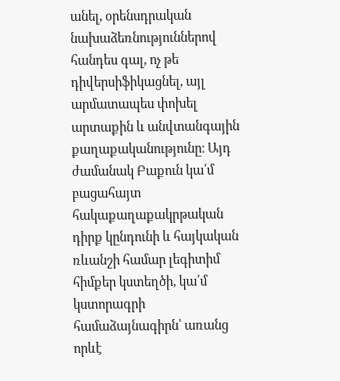անել, օրենսդրական նախաձեռնություններով հանդես գալ, ոչ թե դիվերսիֆիկացնել, այլ արմատապես փոխել արտաքին և անվտանգային քաղաքականությունը։ Այդ ժամանակ Բաքուն կա՛մ բացահայտ հակաքաղաքակրթական դիրք կընդունի և հայկական ռևանշի համար լեգիտիմ հիմքեր կստեղծի, կա՛մ կստորագրի համաձայնագիրն՝ առանց որևէ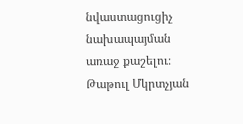նվաստացուցիչ նախապայման առաջ քաշելու։
Թաթուլ Մկրտչյան